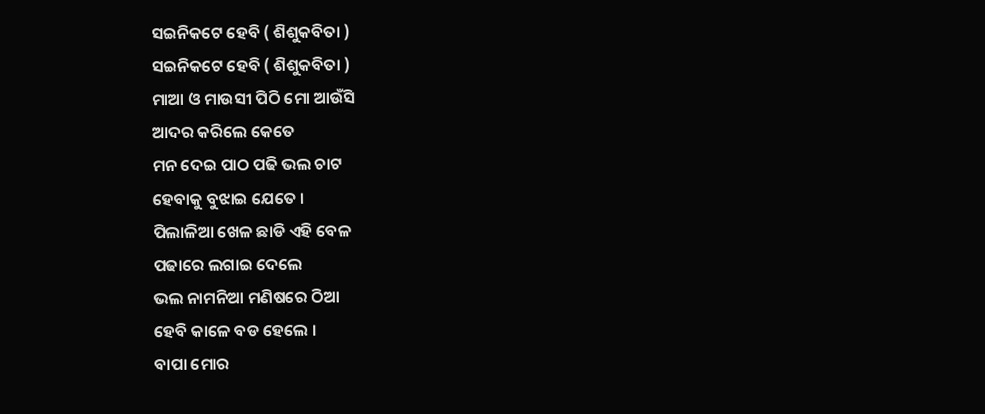ସଇନିକଟେ ହେବି ( ଶିଶୁକବିତା )
ସଇନିକଟେ ହେବି ( ଶିଶୁକବିତା )
ମାଆ ଓ ମାଉସୀ ପିଠି ମୋ ଆଉଁସି
ଆଦର କରିଲେ କେତେ
ମନ ଦେଇ ପାଠ ପଢି ଭଲ ଚାଟ
ହେବାକୁ ବୁଝାଇ ଯେତେ ।
ପିଲାଳିଆ ଖେଳ ଛାଡି ଏହି ବେଳ
ପଢାରେ ଲଗାଇ ଦେଲେ
ଭଲ ନାମନିଆ ମଣିଷରେ ଠିଆ
ହେବି କାଳେ ବଡ ହେଲେ ।
ବାପା ମୋର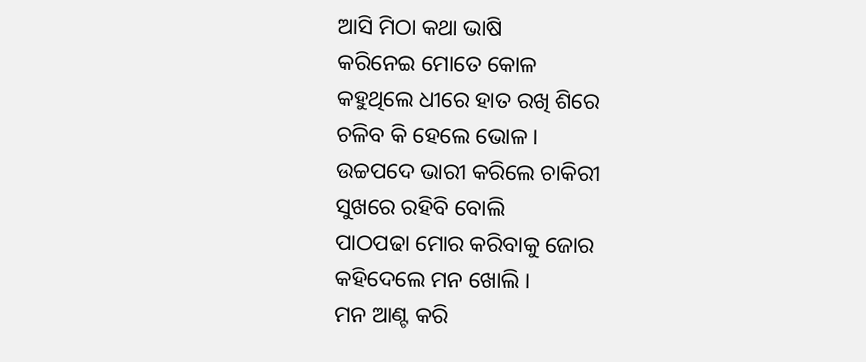ଆସି ମିଠା କଥା ଭାଷି
କରିନେଇ ମୋତେ କୋଳ
କହୁଥିଲେ ଧୀରେ ହାତ ରଖି ଶିରେ
ଚଳିବ କି ହେଲେ ଭୋଳ ।
ଉଚ୍ଚପଦେ ଭାରୀ କରିଲେ ଚାକିରୀ
ସୁଖରେ ରହିବି ବୋଲି
ପାଠପଢା ମୋର କରିବାକୁ ଜୋର
କହିଦେଲେ ମନ ଖୋଲି ।
ମନ ଆଣ୍ଟ କରି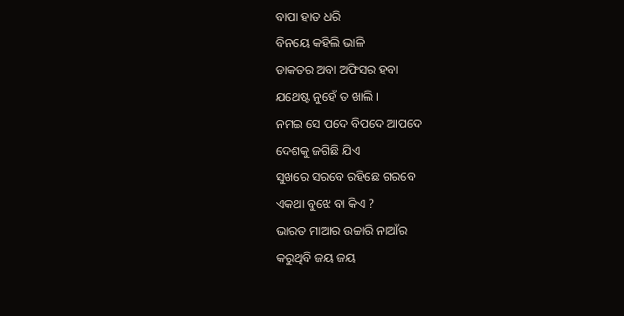ବାପା ହାତ ଧରି
ବିନୟେ କହିଲି ଭାଳି
ଡାକତର ଅବା ଅଫିସର ହବା
ଯଥେଷ୍ଟ ନୁହେଁ ତ ଖାଲି ।
ନମଇ ସେ ପଦେ ବିପଦେ ଆପଦେ
ଦେଶକୁ ଜଗିଛି ଯିଏ
ସୁଖରେ ସରବେ ରହିଛେ ଗରବେ
ଏକଥା ବୁଝେ ବା କିଏ ?
ଭାରତ ମାଆର ଉଚ୍ଚାରି ନାଆଁର
କରୁଥିବି ଜୟ ଜୟ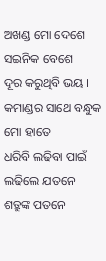ଅଖଣ୍ଡ ମୋ ଦେଶେ ସଇନିକ ବେଶେ
ଦୂର କରୁଥିବି ଭୟ ।
କମାଣ୍ଡର ସାଥେ ବନ୍ଧୁକ ମୋ ହାତେ
ଧରିବି ଲଢିବା ପାଇଁ
ଲଢିଲେ ଯତନେ ଶତ୍ରୁଙ୍କ ପତନେ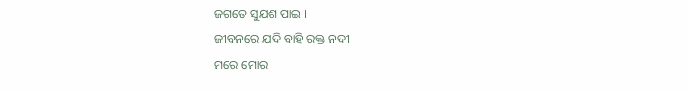ଜଗତେ ସୁଯଶ ପାଇ ।
ଜୀବନରେ ଯଦି ବାହି ରକ୍ତ ନଦୀ
ମରେ ମୋର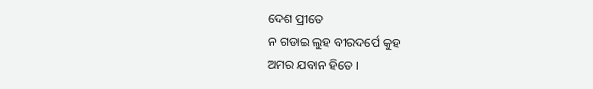ଦେଶ ପ୍ରୀତେ
ନ ଗଡାଇ ଲୁହ ବୀରଦର୍ପେ କୁହ
ଅମର ଯବାନ ହିତେ ।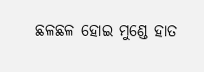ଛଳଛଳ ହୋଇ ମୁଣ୍ଡେ ହାତ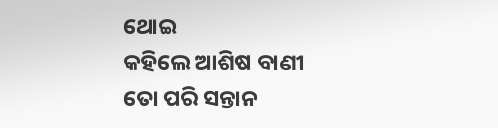ଥୋଇ
କହିଲେ ଆଶିଷ ବାଣୀ
ତୋ ପରି ସନ୍ତାନ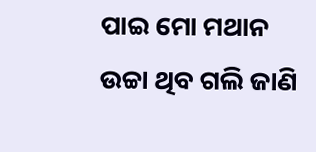ପାଇ ମୋ ମଥାନ
ଉଚ୍ଚା ଥିବ ଗଲି ଜାଣି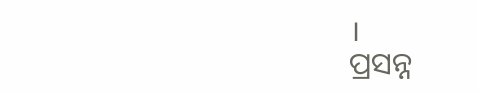।
ପ୍ରସନ୍ନ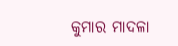କୁମାର ମାଦଳା